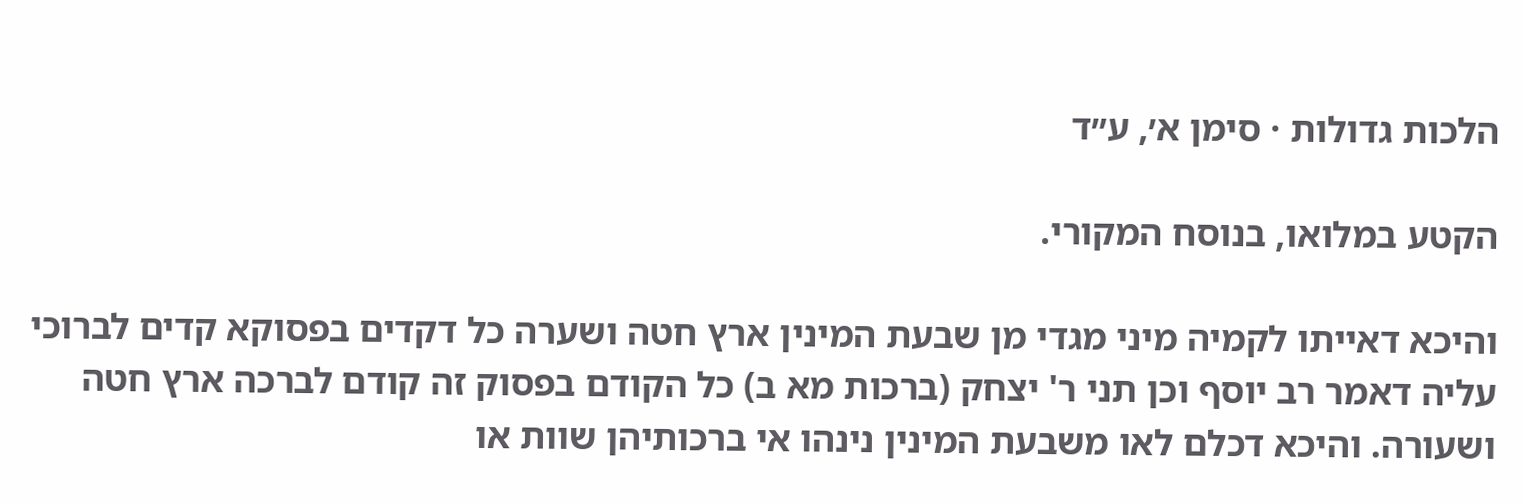הלכות גדולות · סימן א׳, ע״ד

הקטע במלואו, בנוסח המקורי.

והיכא דאייתו לקמיה מיני מגדי מן שבעת המינין ארץ חטה ושערה כל דקדים בפסוקא קדים לברוכי עליה דאמר רב יוסף וכן תני ר' יצחק (ברכות מא ב) כל הקודם בפסוק זה קודם לברכה ארץ חטה ושעורה. והיכא דכלם לאו משבעת המינין נינהו אי ברכותיהן שוות או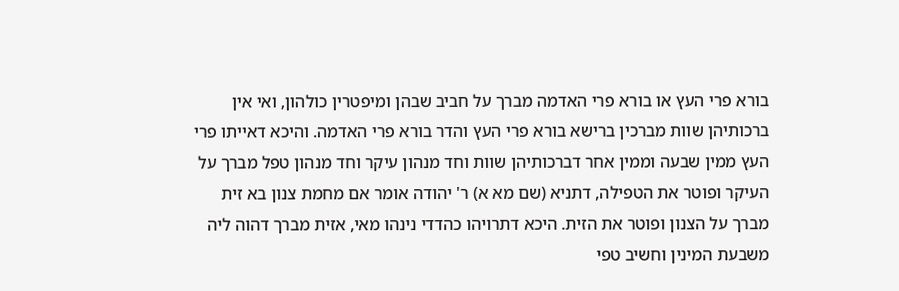בורא פרי העץ או בורא פרי האדמה מברך על חביב שבהן ומיפטרין כולהון, ואי אין ברכותיהן שוות מברכין ברישא בורא פרי העץ והדר בורא פרי האדמה. והיכא דאייתו פרי העץ ממין שבעה וממין אחר דברכותיהן שוות וחד מנהון עיקר וחד מנהון טפל מברך על העיקר ופוטר את הטפילה, דתניא (שם מא א) ר' יהודה אומר אם מחמת צנון בא זית מברך על הצנון ופוטר את הזית. היכא דתרויהו כהדדי נינהו מאי, אזית מברך דהוה ליה משבעת המינין וחשיב טפי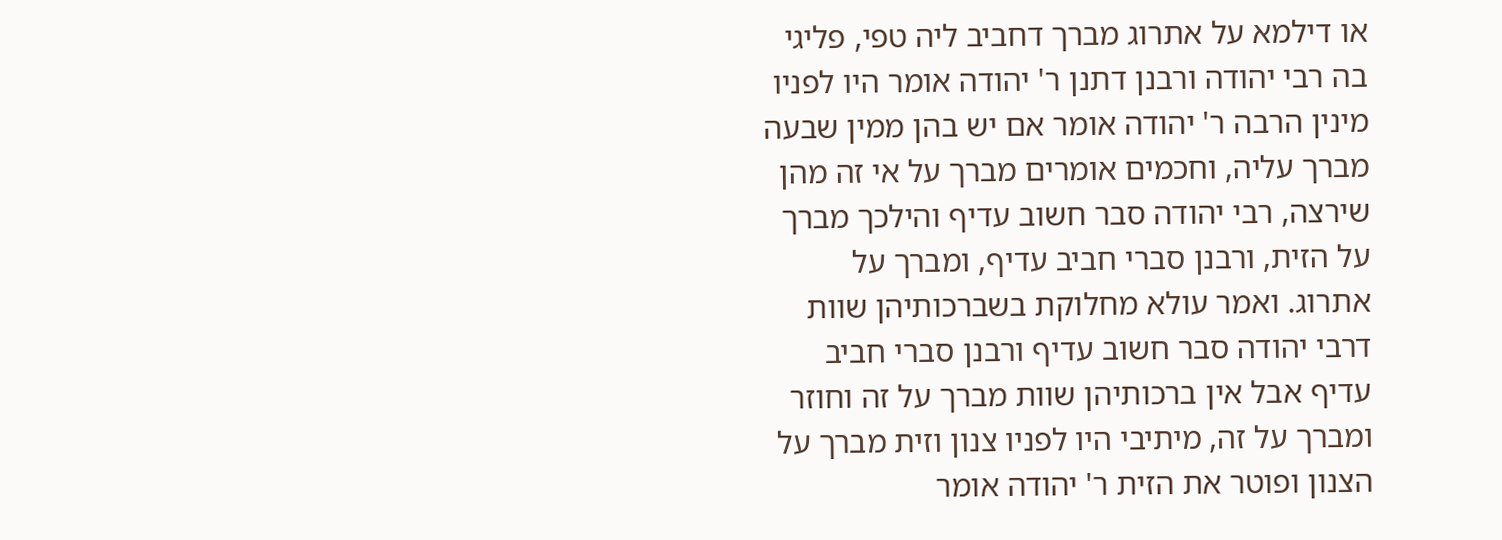או דילמא על אתרוג מברך דחביב ליה טפי, פליגי בה רבי יהודה ורבנן דתנן ר' יהודה אומר היו לפניו מינין הרבה ר' יהודה אומר אם יש בהן ממין שבעה מברך עליה, וחכמים אומרים מברך על אי זה מהן שירצה, רבי יהודה סבר חשוב עדיף והילכך מברך על הזית, ורבנן סברי חביב עדיף, ומברך על אתרוג. ואמר עולא מחלוקת בשברכותיהן שוות דרבי יהודה סבר חשוב עדיף ורבנן סברי חביב עדיף אבל אין ברכותיהן שוות מברך על זה וחוזר ומברך על זה, מיתיבי היו לפניו צנון וזית מברך על הצנון ופוטר את הזית ר' יהודה אומר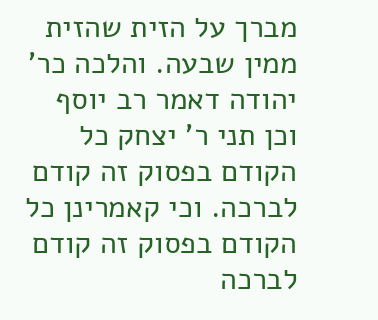מברך על הזית שהזית ממין שבעה. והלכה כר' יהודה דאמר רב יוסף וכן תני ר' יצחק כל הקודם בפסוק זה קודם לברכה. וכי קאמרינן כל הקודם בפסוק זה קודם לברכה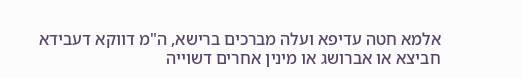אלמא חטה עדיפא ועלה מברכים ברישא, ה"מ דווקא דעבידא חביצא או אברושג או מינין אחרים דשוייה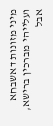מיני מזונות דאשבחא ועלייהי מברכין ברישא, אבל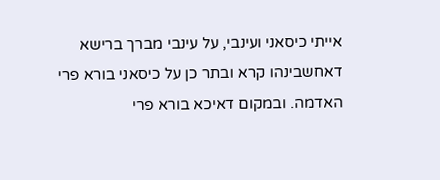אייתי כיסאני ועינבי, על עינבי מברך ברישא דאחשבינהו קרא ובתר כן על כיסאני בורא פרי האדמה. ובמקום דאיכא בורא פרי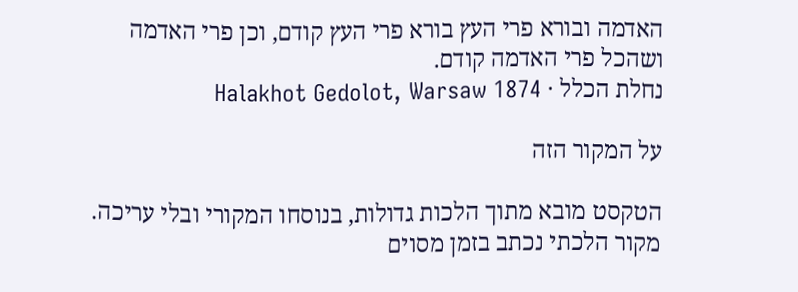האדמה ובורא פרי העץ בורא פרי העץ קודם, וכן פרי האדמה ושהכל פרי האדמה קודם.
נחלת הכלל · Halakhot Gedolot, Warsaw 1874

על המקור הזה

הטקסט מובא מתוך הלכות גדולות, בנוסחו המקורי ובלי עריכה. מקור הלכתי נכתב בזמן מסוים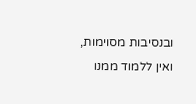ובנסיבות מסוימות, ואין ללמוד ממנו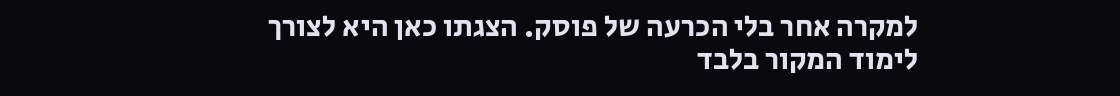למקרה אחר בלי הכרעה של פוסק. הצגתו כאן היא לצורך לימוד המקור בלבד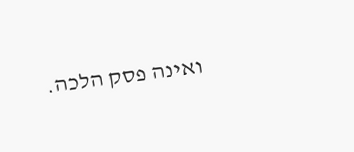ואינה פסק הלכה.